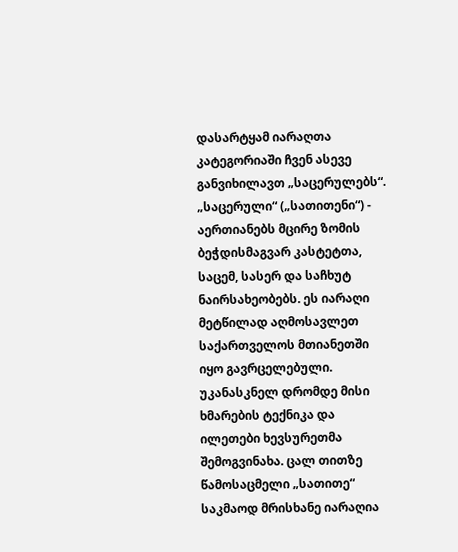დასარტყამ იარაღთა კატეგორიაში ჩვენ ასევე განვიხილავთ „საცერულებს“. „საცერული“ („სათითენი“) - აერთიანებს მცირე ზომის ბეჭდისმაგვარ კასტეტთა, საცემ, სასერ და საჩხუტ ნაირსახეობებს. ეს იარაღი მეტწილად აღმოსავლეთ საქართველოს მთიანეთში იყო გავრცელებული. უკანასკნელ დრომდე მისი ხმარების ტექნიკა და ილეთები ხევსურეთმა შემოგვინახა. ცალ თითზე წამოსაცმელი „სათითე“ საკმაოდ მრისხანე იარაღია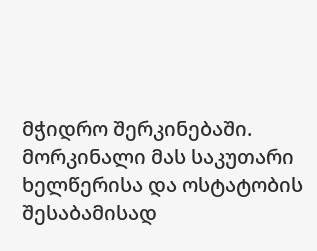მჭიდრო შერკინებაში. მორკინალი მას საკუთარი ხელწერისა და ოსტატობის შესაბამისად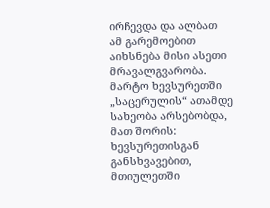ირჩევდა და ალბათ ამ გარემოებით აიხსნება მისი ასეთი მრავალგვარობა. მარტო ხევსურეთში „საცერულის“ ათამდე სახეობა არსებობდა, მათ შორის:
ხევსურეთისგან განსხვავებით, მთიულეთში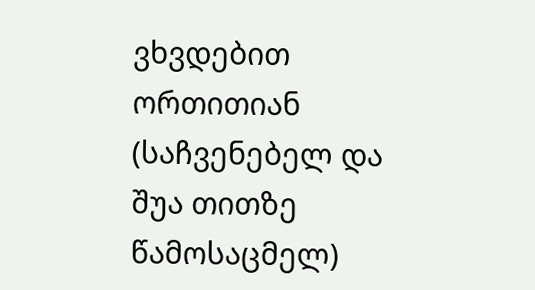ვხვდებით ორთითიან (საჩვენებელ და შუა თითზე წამოსაცმელ)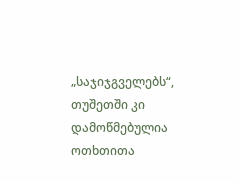„საჯიჯგველებს“, თუშეთში კი დამოწმებულია ოთხთითა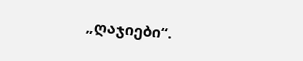„ღაჯიები“.